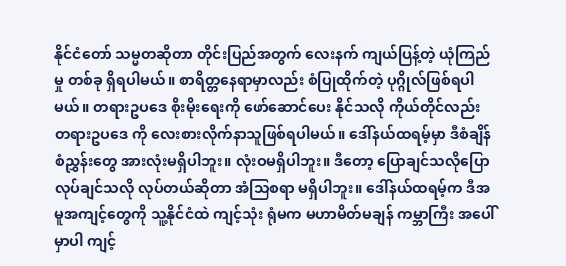နိုင်ငံတော် သမ္မတဆိုတာ တိုင်းပြည်အတွက် လေးနက် ကျယ်ပြန့်တဲ့ ယုံကြည်မှု တစ်ခု ရှိရပါမယ်။ စာရိတ္တနေရာမှာလည်း စံပြုထိုက်တဲ့ ပုဂ္ဂိုလ်ဖြစ်ရပါမယ်။ တရားဥပဒေ စိုးမိုးရေးကို ဖော်ဆောင်ပေး နိုင်သလို ကိုယ်တိုင်လည်း တရားဥပဒေ ကို လေးစားလိုက်နာသူဖြစ်ရပါမယ်။ ဒေါ်နယ်ထရမ့်မှာ ဒီစံချိန်စံညွှန်းတွေ အားလုံးမရှိပါဘူး။ လုံးဝမရှိပါဘူး။ ဒီတော့ ပြောချင်သလိုပြော လုပ်ချင်သလို လုပ်တယ်ဆိုတာ အံသြစရာ မရှိပါဘူး။ ဒေါ်နယ်ထရမ့်က ဒီအမူအကျင့်တွေကို သူ့နိုင်ငံထဲ ကျင့်သုံး ရုံမက မဟာမိတ်မချန် ကမ္ဘာကြီး အပေါ်မှာပါ ကျင့်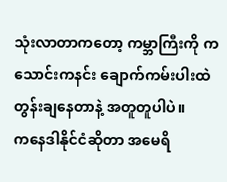သုံးလာတာကတော့ ကမ္ဘာကြီးကို ကသောင်းကနင်း ချောက်ကမ်းပါးထဲ တွန်းချနေတာနဲ့ အတူတူပါပဲ။
ကနေဒါနိုင်ငံဆိုတာ အမေရိ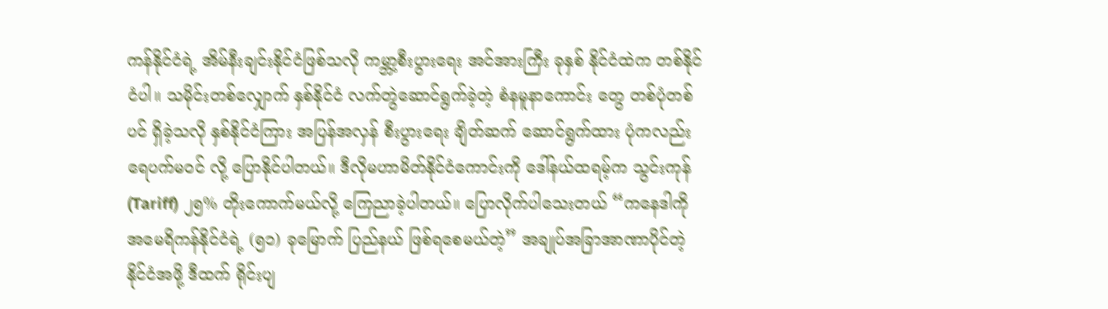ကန်နိုင်ငံရဲ့ အိမ်နီးချင်းနိုင်ငံဖြစ်သလို ကမ္ဘာ့စီးပွားရေး အင်အားကြီး ခုနှစ် နိုင်ငံထဲက တစ်နိုင်ငံပါ။ သမိုင်းတစ်လျှောက် နှစ်နိုင်ငံ လက်တွဲဆောင်ရွက်ခဲ့တဲ့ စံနမူနာကောင်း တွေ တစ်ပုံတစ်ပင် ရှိခဲ့သလို နှစ်နိုင်ငံကြား အပြန်အလှန် စီးပွားရေး ချိတ်ဆက် ဆောင်ရွက်ထား ပုံကလည်း ရေပက်မဝင် လို့ ပြောနိုင်ပါတယ်။ ဒီလိုမဟာမိတ်နိုင်ငံကောင်းကို ဒေါ်နယ်ထရမ့်က သွင်းကုန် (Tariff) ၂၅% တိုးကောက်မယ်လို့ ကြေညာခဲ့ပါတယ်။ ပြောလိုက်ပါသေးတယ် “ကနေဒါကို အမေရိကန်နိုင်ငံရဲ့ (၅၁) ခုမြောက် ပြည်နယ် ဖြစ်ရစေမယ်တဲ့” အချုပ်အခြာအာဏာပိုင်တဲ့ နိုင်ငံအဖို့ ဒီထက် ရိုင်းပျ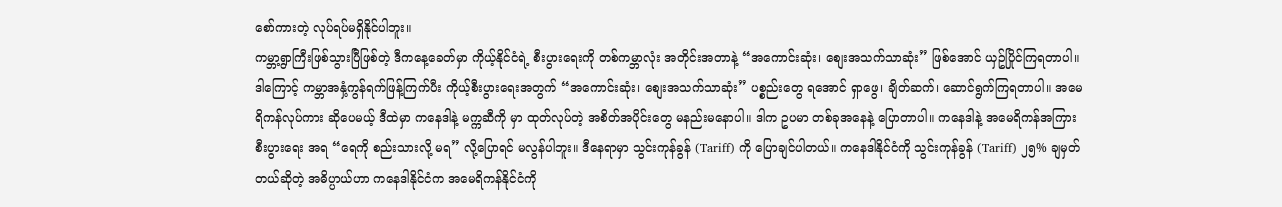စော်ကားတဲ့ လုပ်ရပ်မရှိနိုင်ပါဘူး။
ကမ္ဘာ့ရွာကြီးဖြစ်သွားပြီဖြစ်တဲ့ ဒီကနေ့ခေတ်မှာ ကိုယ့်နိုင်ငံရဲ့ စီးပွားရေးကို တစ်ကမ္ဘာလုံး အတိုင်းအတာနဲ့ “အကောင်းဆုံး၊ စျေးအသက်သာဆုံး” ဖြစ်အောင် ယှဥ်ပြိုင်ကြရတာပါ။ ဒါကြောင့် ကမ္ဘာအနှံ့ကွန်ရက်ဖြန့်ကြက်ပီး ကိုယ့်စီးပွားရေးအတွက် “အကောင်းဆုံး၊ စျေးအသက်သာဆုံး” ပစ္စည်းတွေ ရအောင် ရှာဖွေ၊ ချိတ်ဆက်၊ ဆောင်ရွက်ကြရတာပါ။ အမေရိကန်လုပ်ကား ဆိုပေမယ့် ဒီထဲမှာ ကနေဒါနဲ့ မက္ကဆီကို မှာ ထုတ်လုပ်တဲ့ အစိတ်အပိုင်းတွေ မနည်းမနောပါ။ ဒါက ဥပမာ တစ်ခုအနေနဲ့ ပြောတာပါ။ ကနေဒါနဲ့ အမေရိကန်အကြား စီးပွားရေး အရ “ရေကို စည်းသားလို့ မရ” လို့ပြောရင် မလွန်ပါဘူး။ ဒီနေရာမှာ သွင်းကုန်ခွန် (Tariff) ကို ပြောချင်ပါတယ်။ ကနေဒါနိုင်ငံကို သွင်းကုန်ခွန် (Tariff) ၂၅% ချမှတ်တယ်ဆိုတဲ့ အဓိပ္ပာယ်ဟာ ကနေဒါနိုင်ငံက အမေရိကန်နိုင်ငံကို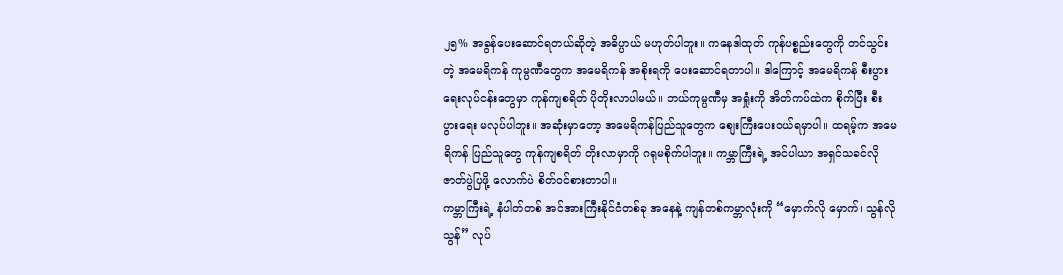၂၅% အခွန်ပေးဆောင်ရတယ်ဆိုတဲ့ အဓိပ္ပာယ် မဟုတ်ပါဘူး။ ကနေဒါထုတ် ကုန်ပစ္စည်းတွေကို တင်သွင်းတဲ့ အမေရိကန် ကုမ္ပဏီတွေက အမေရိကန် အစိုးရကို ပေးဆောင်ရတာပါ။ ဒါကြောင့် အမေရိကန် စီးပွားရေးလုပ်ငန်းတွေမှာ ကုန်ကျစရိတ် ပိုတိုးလာပါမယ်။ ဘယ်ကုမ္ပဏီမှ အရှုံးကို အိတ်ကပ်ထဲက စိုက်ပြီး စီးပွားရေး မလုပ်ပါဘူး။ အဆုံးမှာတော့ အမေရိကန်ပြည်သူတွေက စျေးကြီးပေးဝယ်ရမှာပါ။ ထရမ့်က အမေရိကန် ပြည်သူတွေ ကုန်ကျစရိတ် တိုးလာမှာကို ဂရုမစိုက်ပါဘူး။ ကမ္ဘာကြီးရဲ့ အင်ပါယာ အရှင်သခင်လို ဇာတ်ပွဲပြဖို့ လောက်ပဲ စိတ်ဝင်စားတာပါ။
ကမ္ဘာကြီးရဲ့ နံပါတ်တစ် အင်အားကြီးနိုင်ငံတစ်ခု အနေနဲ့ ကျန်တစ်ကမ္ဘာလုံးကို “မှောက်လို မှောက်၊ သွန်လိုသွန်” လုပ်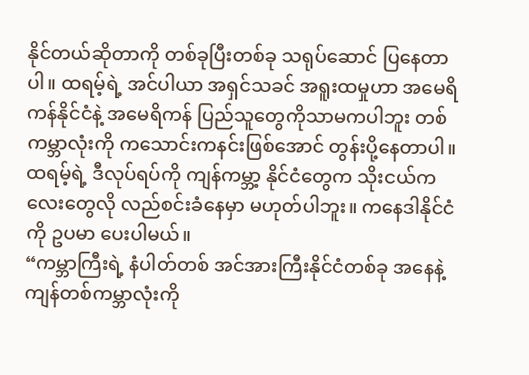နိုင်တယ်ဆိုတာကို တစ်ခုပြီးတစ်ခု သရုပ်ဆောင် ပြနေတာပါ။ ထရမ့်ရဲ့ အင်ပါယာ အရှင်သခင် အရူးထမှုဟာ အမေရိကန်နိုင်ငံနဲ့ အမေရိကန် ပြည်သူတွေကိုသာမကပါဘူး တစ်ကမ္ဘာလုံးကို ကသောင်းကနင်းဖြစ်အောင် တွန်းပို့နေတာပါ။ ထရမ့်ရဲ့ ဒီလုပ်ရပ်ကို ကျန်ကမ္ဘာ့ နိုင်ငံတွေက သိုးငယ်ကလေးတွေလို လည်စင်းခံနေမှာ မဟုတ်ပါဘူး။ ကနေဒါနိုင်ငံကို ဥပမာ ပေးပါမယ်။
“ကမ္ဘာကြီးရဲ့ နံပါတ်တစ် အင်အားကြီးနိုင်ငံတစ်ခု အနေနဲ့ ကျန်တစ်ကမ္ဘာလုံးကို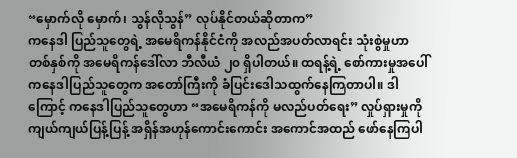“မှောက်လို မှောက်၊ သွန်လိုသွန်” လုပ်နိုင်တယ်ဆိုတာက”
ကနေဒါ ပြည်သူတွေရဲ့ အမေရိကန်နိုင်ငံကို အလည်အပတ်လာရင်း သုံးစွဲမှုဟာ တစ်နှစ်ကို အမေရိကန်ဒေါ်လာ ဘီလီယံ ၂၀ ရှိပါတယ်။ ထရန့်ရဲ့ စော်ကားမှုအပေါ် ကနေဒါပြည်သူတွေက အတော်ကြီးကို ခံပြင်းဒေါသထွက်နေကြတာပါ။ ဒါကြောင့် ကနေဒါပြည်သူတွေဟာ “အမေရိကန်ကို မလည်ပတ်ရေး” လှုပ်ရှားမှုကို ကျယ်ကျယ်ပြန့်ပြန့် အရှိန်အဟုန်ကောင်းကောင်း အကောင်အထည် ဖော်နေကြပါ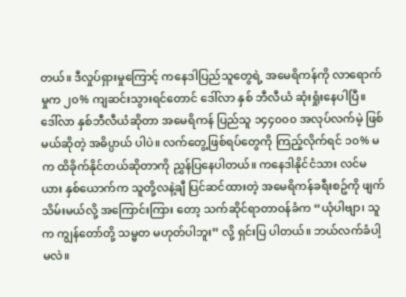တယ်။ ဒီလှုပ်ရှားမှုကြောင့် ကနေဒါပြည်သူတွေရဲ့ အမေရိကန်ကို လာရောက်မှုက ၂၀% ကျဆင်းသွားရင်တောင် ဒေါ်လာ နှစ် ဘီလီယံ ဆုံးရှုံးနေပါပြီ။ ဒေါ်လာ နှစ်ဘီလီယံဆိုတာ အမေရိကန် ပြည်သူ ၁၄၄၀၀၀ အလုပ်လက်မဲ့ ဖြစ်မယ်ဆိုတဲ့ အဓိပ္ပာယ် ပါပဲ။ လက်တွေ့ဖြစ်ရပ်တွေကို ကြည့်လိုက်ရင် ၁၀% မက ထိခိုက်နိုင်တယ်ဆိုတာကို ညွှန်ပြနေပါတယ်။ ကနေဒါနိုင်ငံသား လင်မယား နှစ်ယောက်က သူတို့လနဲ့ချီ ပြင်ဆင်ထားတဲ့ အမေရိကန်ခရီးစဥ်ကို ဖျက်သိမ်းမယ်လို့ အကြောင်းကြား တော့ သက်ဆိုင်ရာတာဝန်ခံက “ယုံပါဗျာ၊ သူက ကျွန်တော်တို့ သမ္မတ မဟုတ်ပါဘူး” လို့ ရှင်းပြ ပါတယ်။ ဘယ်လက်ခံပါ့မလဲ။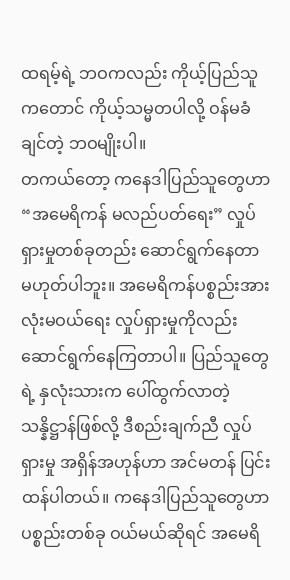ထရမ့်ရဲ့ ဘဝကလည်း ကိုယ့်ပြည်သူကတောင် ကိုယ့်သမ္မတပါလို့ ဝန်မခံချင်တဲ့ ဘဝမျိုးပါ။
တကယ်တော့ ကနေဒါပြည်သူတွေဟာ “အမေရိကန် မလည်ပတ်ရေး” လှုပ်ရှားမှုတစ်ခုတည်း ဆောင်ရွက်နေတာ မဟုတ်ပါဘူး။ အမေရိကန်ပစ္စည်းအားလုံးမဝယ်ရေး လှုပ်ရှားမှုကိုလည်း ဆောင်ရွက်နေကြတာပါ။ ပြည်သူတွေရဲ့ နှလုံးသားက ပေါ်ထွက်လာတဲ့ သန္နိဋ္ဌာန်ဖြစ်လို့ ဒီစည်းချက်ညီ လှုပ်ရှားမှု အရှိန်အဟုန်ဟာ အင်မတန် ပြင်းထန်ပါတယ်။ ကနေဒါပြည်သူတွေဟာ ပစ္စည်းတစ်ခု ဝယ်မယ်ဆိုရင် အမေရိ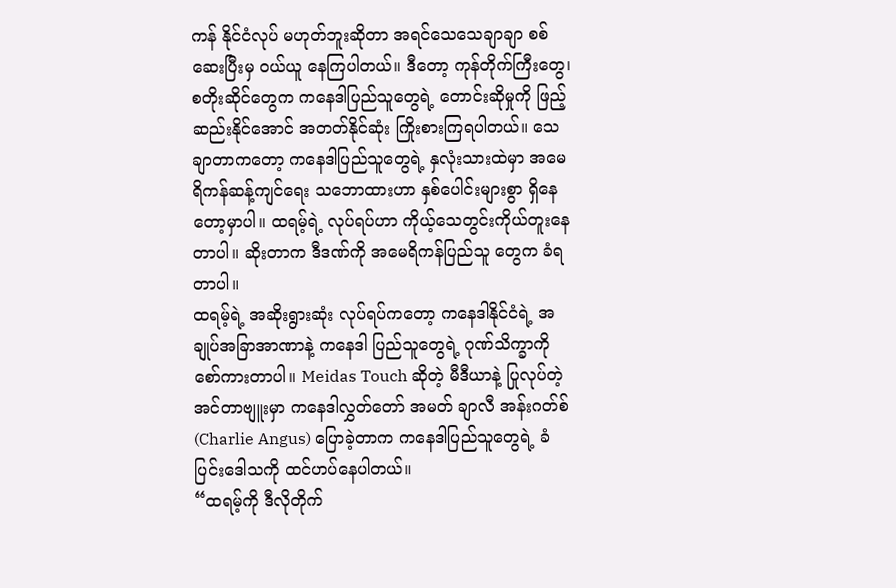ကန် နိုင်ငံလုပ် မဟုတ်ဘူးဆိုတာ အရင်သေသေချာချာ စစ်ဆေးပြီးမှ ဝယ်ယူ နေကြပါတယ်။ ဒီတော့ ကုန်တိုက်ကြီးတွေ၊ စတိုးဆိုင်တွေက ကနေဒါပြည်သူတွေရဲ့ တောင်းဆိုမှုကို ဖြည့်ဆည်းနိုင်အောင် အတတ်နိုင်ဆုံး ကြိုးစားကြရပါတယ်။ သေချာတာကတော့ ကနေဒါပြည်သူတွေရဲ့ နှလုံးသားထဲမှာ အမေရိကန်ဆန့်ကျင်ရေး သဘောထားဟာ နှစ်ပေါင်းများစွာ ရှိနေတော့မှာပါ။ ထရမ့်ရဲ့ လုပ်ရပ်ဟာ ကိုယ့်သေတွင်းကိုယ်တူးနေတာပါ။ ဆိုးတာက ဒီဒဏ်ကို အမေရိကန်ပြည်သူ တွေက ခံရတာပါ။
ထရမ့်ရဲ့ အဆိုးရွားဆုံး လုပ်ရပ်ကတော့ ကနေဒါနိုင်ငံရဲ့ အချုပ်အခြာအာဏာနဲ့ ကနေဒါ ပြည်သူတွေရဲ့ ဂုဏ်သိက္ခာကို စော်ကားတာပါ။ Meidas Touch ဆိုတဲ့ မီဒီယာနဲ့ ပြုလုပ်တဲ့ အင်တာဗျူးမှာ ကနေဒါလွှတ်တော် အမတ် ချာလီ အန်းဂတ်စ် (Charlie Angus) ပြောခဲ့တာက ကနေဒါပြည်သူတွေရဲ့ ခံပြင်းဒေါသကို ထင်ဟပ်နေပါတယ်။
“ထရမ့်ကို ဒီလိုတိုက်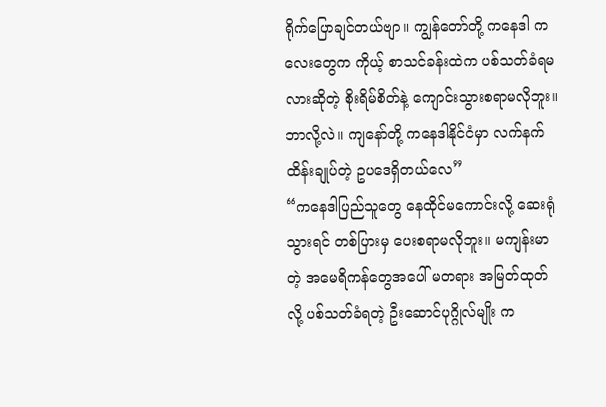ရိုက်ပြောချင်တယ်ဗျာ။ ကျွန်တော်တို့ ကနေဒါ ကလေးတွေက ကိုယ့် စာသင်ခန်းထဲက ပစ်သတ်ခံရမလားဆိုတဲ့ စိုးရိမ်စိတ်နဲ့ ကျောင်းသွားစရာမလိုဘူး။ ဘာလို့လဲ။ ကျနော်တို့ ကနေဒါနိုင်ငံမှာ လက်နက်ထိန်းချုပ်တဲ့ ဥပဒေရှိတယ်လေ”
“ကနေဒါပြည်သူတွေ နေထိုင်မကောင်းလို့ ဆေးရုံသွားရင် တစ်ပြားမှ ပေးစရာမလိုဘူး။ မကျန်းမာတဲ့ အမေရိကန်တွေအပေါ် မတရား အမြတ်ထုတ်လို့ ပစ်သတ်ခံရတဲ့ ဦးဆောင်ပုဂ္ဂိုလ်မျိုး က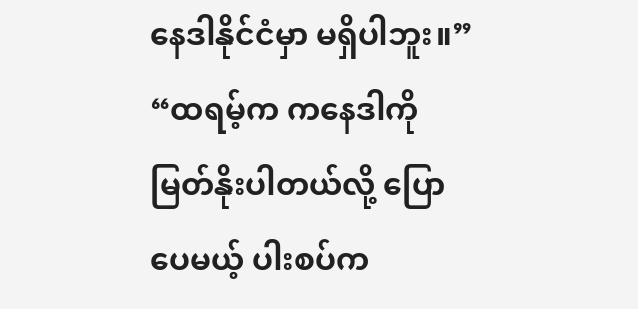နေဒါနိုင်ငံမှာ မရှိပါဘူး။”
“ထရမ့်က ကနေဒါကို မြတ်နိုးပါတယ်လို့ ပြောပေမယ့် ပါးစပ်က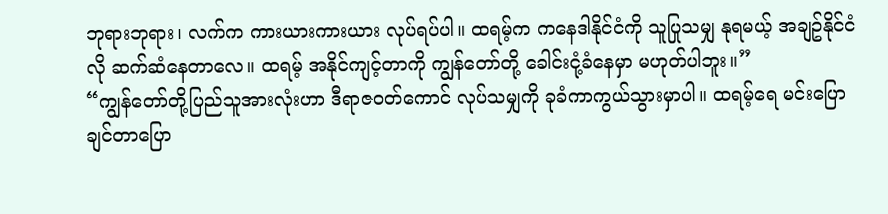ဘုရားဘုရား၊ လက်က ကားယားကားယား လုပ်ရပ်ပါ။ ထရမ့်က ကနေဒါနိုင်ငံကို သူပြုသမျှ နုရမယ့် အချဥ်နိုင်ငံလို ဆက်ဆံနေတာလေ။ ထရမ့် အနိုင်ကျင့်တာကို ကျွန်တော်တို့ ခေါင်းငုံ့ခံနေမှာ မဟုတ်ပါဘူး။”
“ကျွန်တော်တို့ပြည်သူအားလုံးဟာ ဒီရာဇဝတ်ကောင် လုပ်သမျှကို ခုခံကာကွယ်သွားမှာပါ။ ထရမ့်ရေ မင်းပြောချင်တာပြော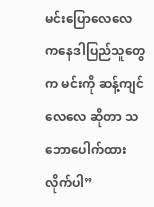မင်းပြောလေလေ ကနေဒါပြည်သူတွေက မင်းကို ဆန့်ကျင်လေလေ ဆိုတာ သဘောပေါက်ထားလိုက်ပါ”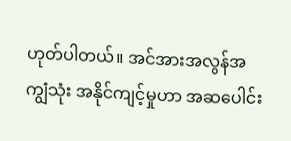ဟုတ်ပါတယ်။ အင်အားအလွန်အကျွံသုံး အနိုင်ကျင့်မှုဟာ အဆပေါင်း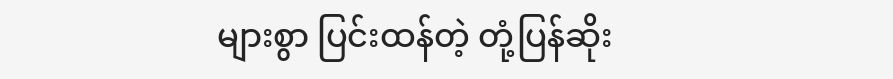များစွာ ပြင်းထန်တဲ့ တုံ့ပြန်ဆိုး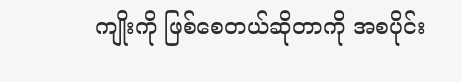ကျိုးကို ဖြစ်စေတယ်ဆိုတာကို အစပိုင်း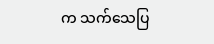က သက်သေပြ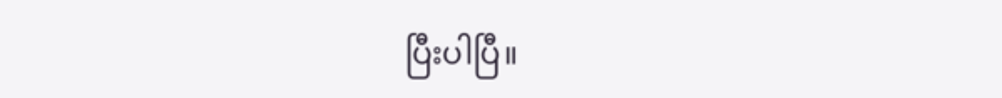ပြီးပါပြီ။